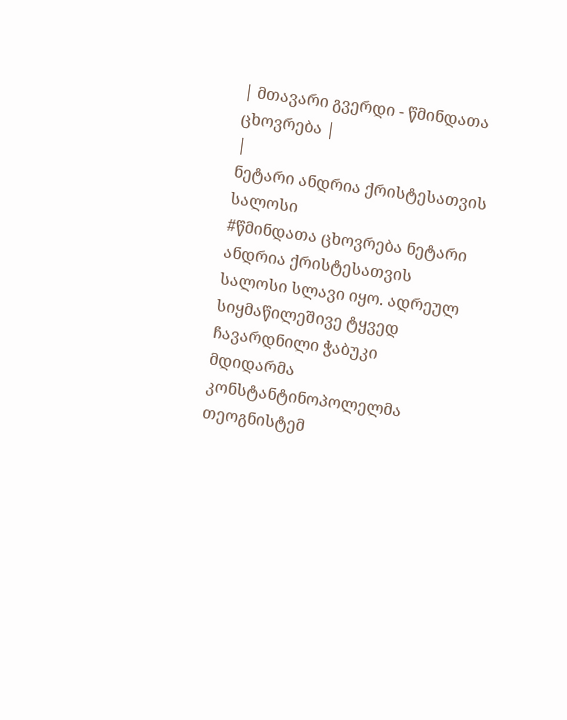| მთავარი გვერდი - წმინდათა ცხოვრება |
|
ნეტარი ანდრია ქრისტესათვის სალოსი
#წმინდათა ცხოვრება ნეტარი ანდრია ქრისტესათვის სალოსი სლავი იყო. ადრეულ სიყმაწილეშივე ტყვედ ჩავარდნილი ჭაბუკი მდიდარმა კონსტანტინოპოლელმა თეოგნისტემ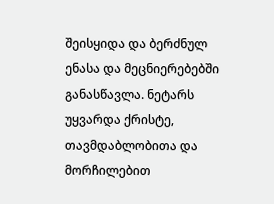შეისყიდა და ბერძნულ ენასა და მეცნიერებებში განასწავლა. ნეტარს უყვარდა ქრისტე, თავმდაბლობითა და მორჩილებით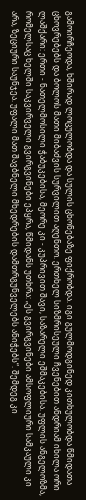გამოირჩეოდა, ხშირად ლოცულობდა და სულის ცხონებაზე ფიქრობდა. იგი გულმოდგინედ კითხულობდა წმიდათა ცხოვრებებს და ბოლოს მათი მიბაძვის სურვილით აღენთო. ერთხელ სიზმრისეული ჩვენებით ანდრიამ იხილა ორი ლაშქარი: ერთი - ნათელმოსილი ჭაბუკებისა, მეორე კი - კუპრივით შავი, საზარელი ეშმაკებისა. უფლის ანგელოზმა, რომელსაც ხელში საკვირველი გვირგვინები ეპყრა, წმიდანს უთხრა: „ეს გვირგვინები ამსოფლიური სამკაული კი არა, ზეციური საუნჯეა. უფალი მათ შავბნელი მხედრების დამთრგუნველებს ანიჭებს“. შემდეგ კი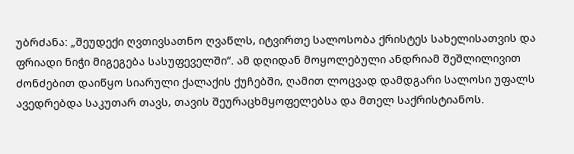უბრძანა: „შეუდექი ღვთივსათნო ღვაწლს, იტვირთე სალოსობა ქრისტეს სახელისათვის და ფრიადი ნიჭი მიგეგება სასუფეველში“. ამ დღიდან მოყოლებული ანდრიამ შეშლილივით ძონძებით დაიწყო სიარული ქალაქის ქუჩებში, ღამით ლოცვად დამდგარი სალოსი უფალს ავედრებდა საკუთარ თავს, თავის შეურაცხმყოფელებსა და მთელ საქრისტიანოს.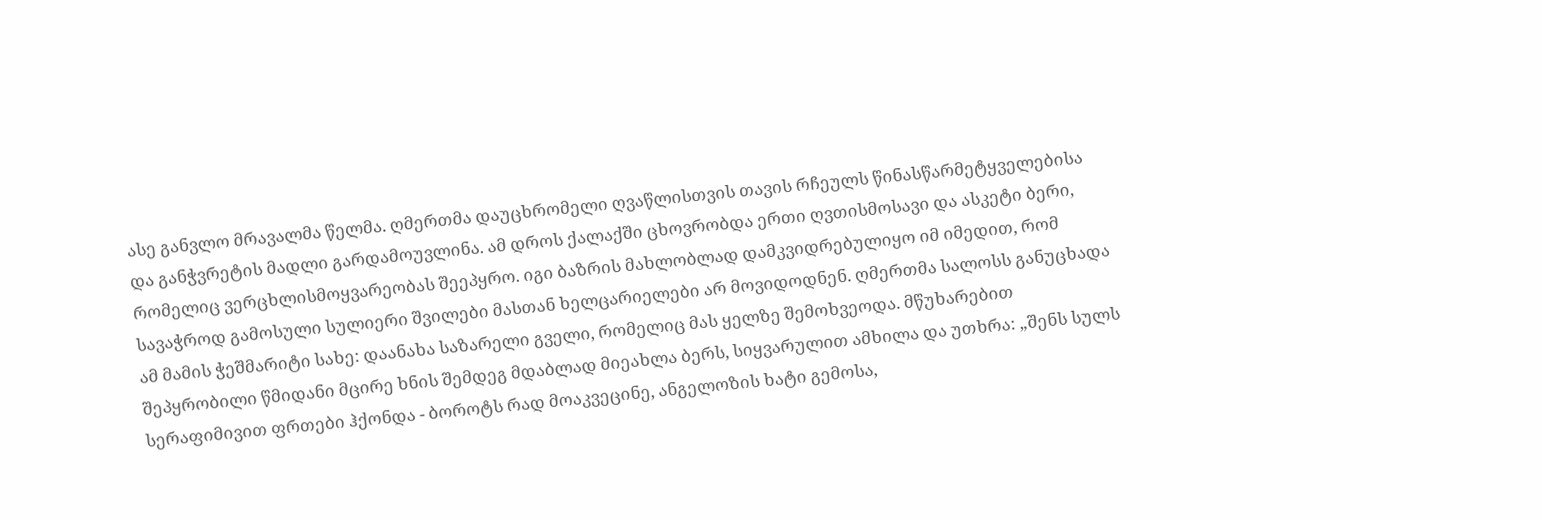ასე განვლო მრავალმა წელმა. ღმერთმა დაუცხრომელი ღვაწლისთვის თავის რჩეულს წინასწარმეტყველებისა და განჭვრეტის მადლი გარდამოუვლინა. ამ დროს ქალაქში ცხოვრობდა ერთი ღვთისმოსავი და ასკეტი ბერი, რომელიც ვერცხლისმოყვარეობას შეეპყრო. იგი ბაზრის მახლობლად დამკვიდრებულიყო იმ იმედით, რომ სავაჭროდ გამოსული სულიერი შვილები მასთან ხელცარიელები არ მოვიდოდნენ. ღმერთმა სალოსს განუცხადა ამ მამის ჭეშმარიტი სახე: დაანახა საზარელი გველი, რომელიც მას ყელზე შემოხვეოდა. მწუხარებით შეპყრობილი წმიდანი მცირე ხნის შემდეგ მდაბლად მიეახლა ბერს, სიყვარულით ამხილა და უთხრა: „შენს სულს სერაფიმივით ფრთები ჰქონდა - ბოროტს რად მოაკვეცინე, ანგელოზის ხატი გემოსა,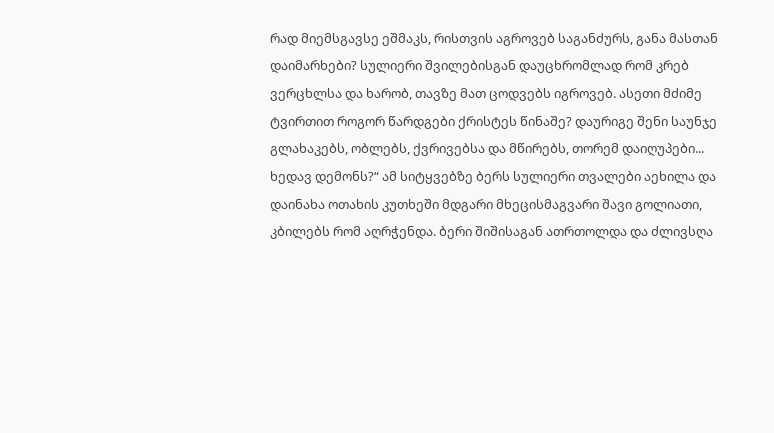რად მიემსგავსე ეშმაკს, რისთვის აგროვებ საგანძურს, განა მასთან დაიმარხები? სულიერი შვილებისგან დაუცხრომლად რომ კრებ ვერცხლსა და ხარობ, თავზე მათ ცოდვებს იგროვებ. ასეთი მძიმე ტვირთით როგორ წარდგები ქრისტეს წინაშე? დაურიგე შენი საუნჯე გლახაკებს, ობლებს, ქვრივებსა და მწირებს, თორემ დაიღუპები... ხედავ დემონს?“ ამ სიტყვებზე ბერს სულიერი თვალები აეხილა და დაინახა ოთახის კუთხეში მდგარი მხეცისმაგვარი შავი გოლიათი, კბილებს რომ აღრჭენდა. ბერი შიშისაგან ათრთოლდა და ძლივსღა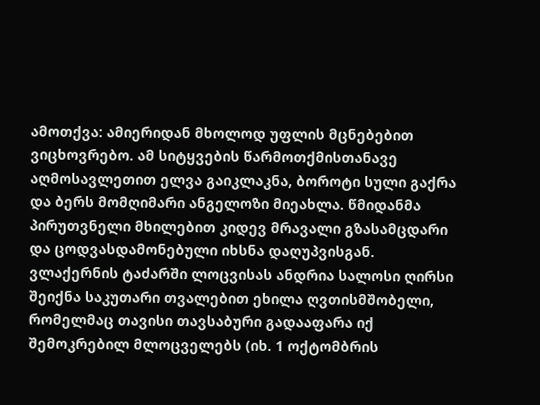ამოთქვა: ამიერიდან მხოლოდ უფლის მცნებებით ვიცხოვრებო. ამ სიტყვების წარმოთქმისთანავე აღმოსავლეთით ელვა გაიკლაკნა, ბოროტი სული გაქრა და ბერს მომღიმარი ანგელოზი მიეახლა. წმიდანმა პირუთვნელი მხილებით კიდევ მრავალი გზასამცდარი და ცოდვასდამონებული იხსნა დაღუპვისგან. ვლაქერნის ტაძარში ლოცვისას ანდრია სალოსი ღირსი შეიქნა საკუთარი თვალებით ეხილა ღვთისმშობელი, რომელმაც თავისი თავსაბური გადააფარა იქ შემოკრებილ მლოცველებს (იხ. 1 ოქტომბრის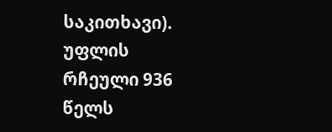საკითხავი). უფლის რჩეული 936 წელს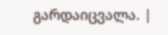გარდაიცვალა. |